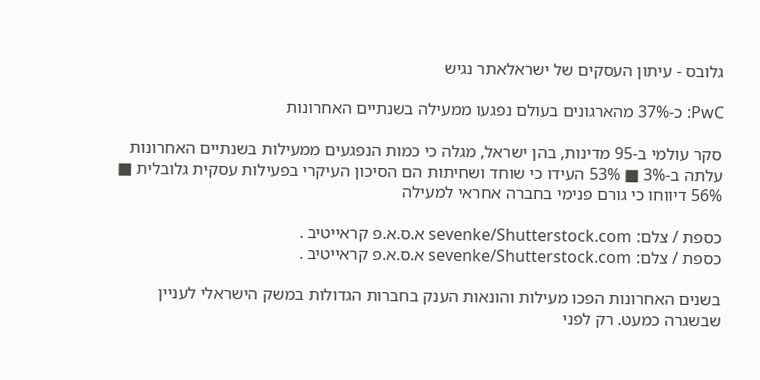גלובס - עיתון העסקים של ישראלאתר נגיש

PwC: כ-37% מהארגונים בעולם נפגעו ממעילה בשנתיים האחרונות

סקר עולמי ב-95 מדינות, בהן ישראל, מגלה כי כמות הנפגעים ממעילות בשנתיים האחרונות עלתה ב-3% ■ 53% העידו כי שוחד ושחיתות הם הסיכון העיקרי בפעילות עסקית גלובלית ■ 56% דיווחו כי גורם פנימי בחברה אחראי למעילה

כספת / צלם: sevenke/Shutterstock.com א.ס.א.פ קראייטיב .
כספת / צלם: sevenke/Shutterstock.com א.ס.א.פ קראייטיב .

בשנים האחרונות הפכו מעילות והונאות הענק בחברות הגדולות במשק הישראלי לעניין שבשגרה כמעט. רק לפני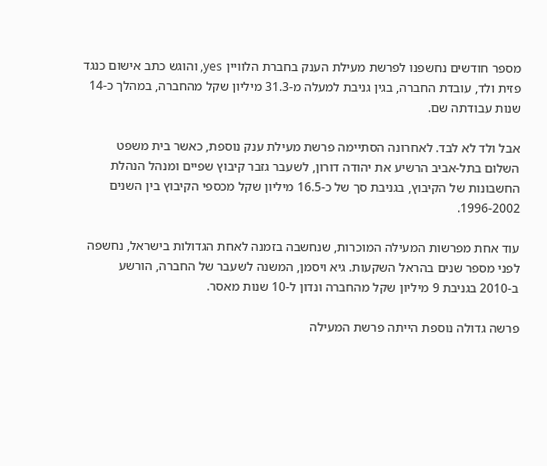מספר חודשים נחשפנו לפרשת מעילת הענק בחברת הלוויין yes, והוגש כתב אישום כנגד פזית ולד, עובדת החברה, בגין גניבת למעלה מ-31.3 מיליון שקל מהחברה, במהלך כ-14 שנות עבודתה שם.

אבל ולד לא לבד. לאחרונה הסתיימה פרשת מעילת ענק נוספת, כאשר בית משפט השלום בתל-אביב הרשיע את יהודה דורון, לשעבר גזבר קיבוץ שפיים ומנהל הנהלת החשבונות של הקיבוץ, בגניבת סך של כ-16.5 מיליון שקל מכספי הקיבוץ בין השנים 1996-2002.

עוד אחת מפרשות המעילה המוכרות, שנחשבה בזמנה לאחת הגדולות בישראל, נחשפה לפני מספר שנים בהראל השקעות. גיא ויסמן, המשנה לשעבר של החברה, הורשע ב-2010 בגניבת 9 מיליון שקל מהחברה ונדון ל-10 שנות מאסר.

פרשה גדולה נוספת הייתה פרשת המעילה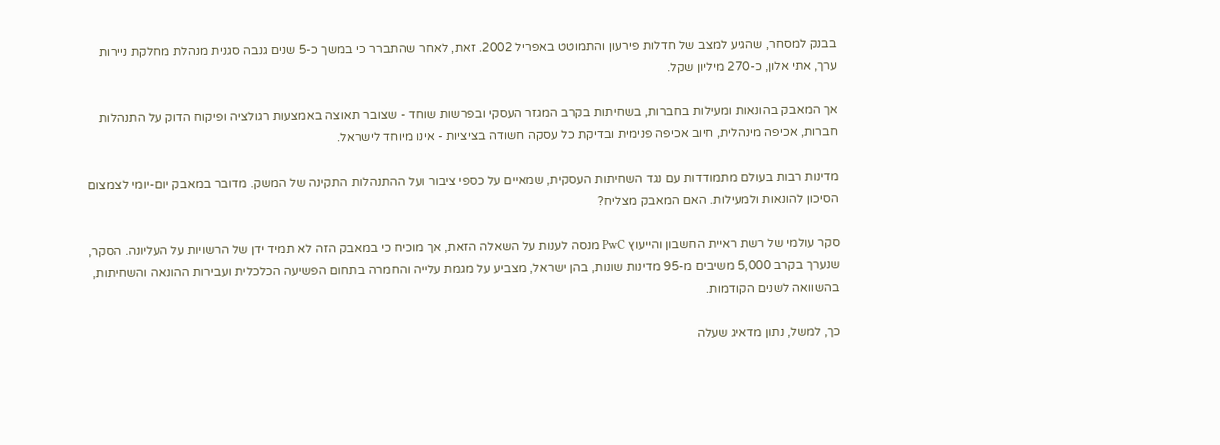בבנק למסחר, שהגיע למצב של חדלות פירעון והתמוטט באפריל 2002. זאת, לאחר שהתברר כי במשך כ-5 שנים גנבה סגנית מנהלת מחלקת ניירות ערך, אתי אלון, כ-270 מיליון שקל.

אך המאבק בהונאות ומעילות בחברות, בשחיתות בקרב המגזר העסקי ובפרשות שוחד - שצובר תאוצה באמצעות רגולציה ופיקוח הדוק על התנהלות חברות, אכיפה מינהלית, חיוב אכיפה פנימית ובדיקת כל עסקה חשודה בציציות - אינו מיוחד לישראל.

מדינות רבות בעולם מתמודדות עם נגד השחיתות העסקית, שמאיים על כספי ציבור ועל ההתנהלות התקינה של המשק. מדובר במאבק יום-יומי לצמצום הסיכון להונאות ולמעילות. האם המאבק מצליח?

סקר עולמי של רשת ראיית החשבון והייעוץ PwC מנסה לענות על השאלה הזאת, אך מוכיח כי במאבק הזה לא תמיד ידן של הרשויות על העליונה. הסקר, שנערך בקרב 5,000 משיבים מ-95 מדינות שונות, בהן ישראל, מצביע על מגמת עלייה והחמרה בתחום הפשיעה הכלכלית ועבירות ההונאה והשחיתות, בהשוואה לשנים הקודמות.

כך, למשל, נתון מדאיג שעלה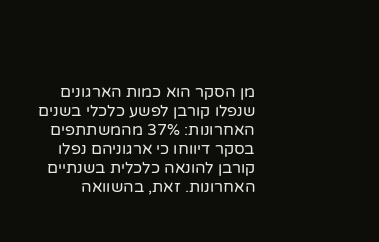מן הסקר הוא כמות הארגונים שנפלו קורבן לפשע כלכלי בשנים האחרונות: 37% מהמשתתפים בסקר דיווחו כי ארגוניהם נפלו קורבן להונאה כלכלית בשנתיים האחרונות. זאת, בהשוואה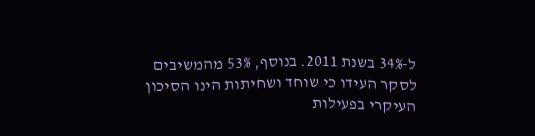ל-34% בשנת 2011. בנוסף, 53% מהמשיבים לסקר העידו כי שוחד ושחיתות הינו הסיכון העיקרי בפעילות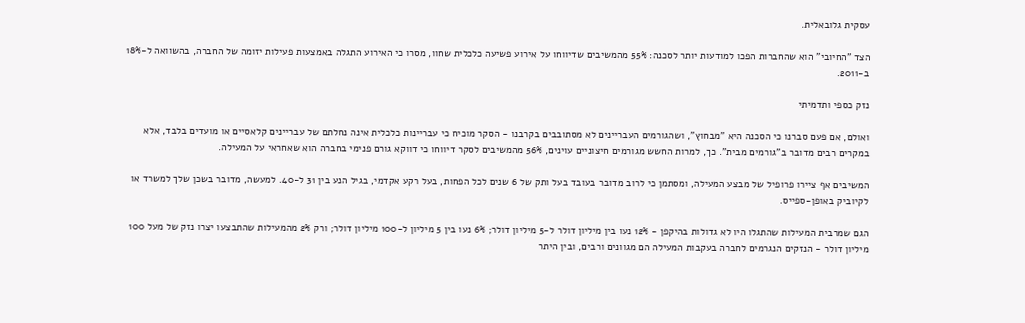עסקית גלובאלית.

הצד "החיובי" הוא שהחברות הפכו למודעות יותר לסכנה: 55% מהמשיבים שדיווחו על אירוע פשיעה כלכלית שחוו, מסרו כי האירוע התגלה באמצעות פעילות יזומה של החברה, בהשוואה ל-18% ב-2011.

נזק כספי ותדמיתי

ואולם, אם פעם סברנו כי הסכנה היא "מבחוץ", ושהגורמים העבריינים לא מסתובבים בקרבנו - הסקר מוכיח כי עבריינות כלכלית אינה נחלתם של עבריינים קלאסיים או מועדים בלבד, אלא במקרים רבים מדובר ב"גורמים מבית". כך, למרות החשש מגורמים חיצוניים עוינים, 56% מהמשיבים לסקר דיווחו כי דווקא גורם פנימי בחברה הוא שאחראי על המעילה.

המשיבים אף ציירו פרופיל של מבצע המעילה, ומסתמן כי לרוב מדובר בעובד בעל ותק של 6 שנים לכל הפחות, בעל רקע אקדמי, בגיל הנע בין 31 ל-40. למעשה, מדובר בשכן שלך למשרד או לקיוביק באופן-ספייס.

הגם שמרבית המעילות שהתגלו היו לא גדולות בהיקפן - 12% נעו בין מיליון דולר ל-5 מיליון דולר; 6% נעו בין 5 מיליון ל-100 מיליון דולר; ורק 2% מהמעילות שהתבצעו יצרו נזק של מעל 100 מיליון דולר - הנזקים הנגרמים לחברה בעקבות המעילה הם מגוונים ורבים, ובין היתר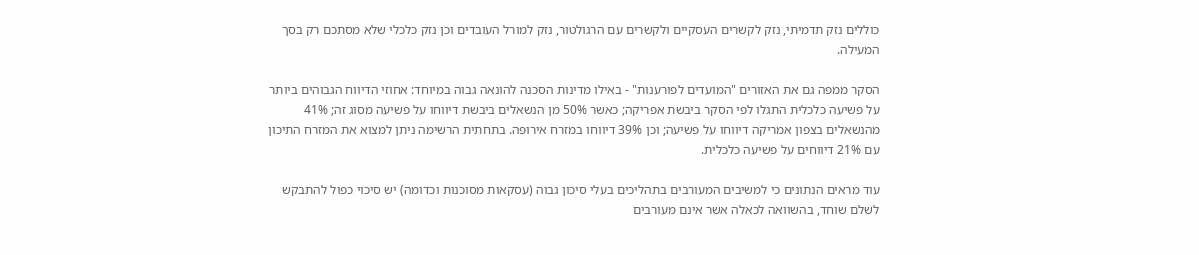כוללים נזק תדמיתי, נזק לקשרים העסקיים ולקשרים עם הרגולטור, נזק למורל העובדים וכן נזק כלכלי שלא מסתכם רק בסך המעילה.

הסקר ממפה גם את האזורים "המועדים לפורענות" - באילו מדינות הסכנה להונאה גבוה במיוחד: אחוזי הדיווח הגבוהים ביותר על פשיעה כלכלית התגלו לפי הסקר ביבשת אפריקה; כאשר 50% מן הנשאלים ביבשת דיווחו על פשיעה מסוג זה; 41% מהנשאלים בצפון אמריקה דיווחו על פשיעה; וכן 39% דיווחו במזרח אירופה. בתחתית הרשימה ניתן למצוא את המזרח התיכון עם 21% דיווחים על פשיעה כלכלית.

עוד מראים הנתונים כי למשיבים המעורבים בתהליכים בעלי סיכון גבוה (עסקאות מסוכנות וכדומה) יש סיכוי כפול להתבקש לשלם שוחד, בהשוואה לכאלה אשר אינם מעורבים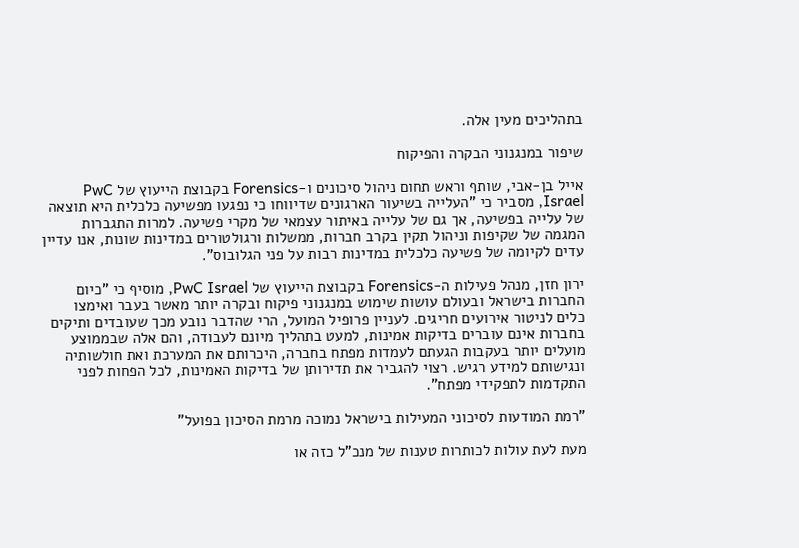בתהליכים מעין אלה.

שיפור במנגנוני הבקרה והפיקוח

אייל בן-אבי, שותף וראש תחום ניהול סיכונים ו-Forensics בקבוצת הייעוץ של PwC Israel, מסביר כי "העלייה בשיעור הארגונים שדיווחו כי נפגעו מפשיעה כלכלית היא תוצאה של עלייה בפשיעה, אך גם של עלייה באיתור עצמאי של מקרי פשיעה. למרות התגברות המגמה של שקיפות וניהול תקין בקרב חברות, ממשלות ורגולטורים במדינות שונות, אנו עדיין עדים לקיומה של פשיעה כלכלית במדינות רבות על פני הגלובוס".

ירון חזן, מנהל פעילות ה-Forensics בקבוצת הייעוץ של PwC Israel, מוסיף כי "כיום החברות בישראל ובעולם עושות שימוש במנגנוני פיקוח ובקרה יותר מאשר בעבר ואימצו כלים לניטור אירועים חריגים. לעניין פרופיל המועל, הרי שהדבר נובע מכך שעובדים ותיקים בחברות אינם עוברים בדיקות אמינות, למעט בתהליך מיונם לעבודה, והם אלה שבממוצע מועלים יותר בעקבות הגעתם לעמדות מפתח בחברה, היכרותם את המערכת ואת חולשותיה ונגישותם למידע רגיש. רצוי להגביר את תדירותן של בדיקות האמינות, לכל הפחות לפני התקדמות לתפקידי מפתח".

"רמת המודעות לסיכוני המעילות בישראל נמוכה מרמת הסיכון בפועל"

מעת לעת עולות לכותרות טענות של מנכ"ל כזה או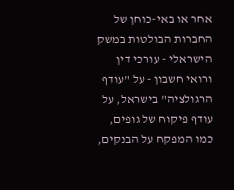אחר או באי-כוחן של החברות הבולטות במשק הישראלי - עורכי דין ורואי חשבון - על "עודף הרגולציה" בישראל, על עודף פיקוח של גופים, כמו המפקח על הבנקים,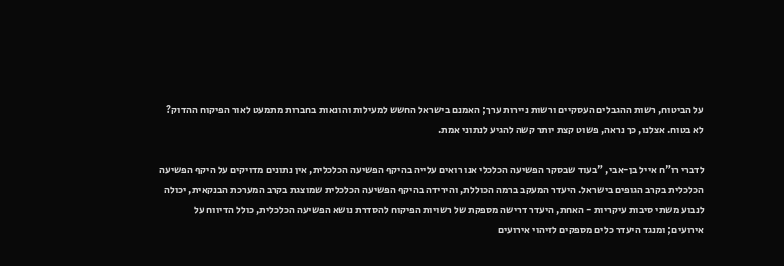על הביטוח, רשות ההגבלים העסקיים ורשות ניירות ערך; האמנם בישראל החשש למעילות והונאות בחברות מתמעט לאור הפיקוח ההדוק? לא בטוח. אצלנו, כך נראה, פשוט קצת יותר קשה להגיע לנתוני אמת.

לדברי רו"ח אייל בן-אבי, "בעוד שבסקר הפשיעה הכלכלי אנו רואים עלייה בהיקף הפשיעה הכלכלית, אין נתונים מדויקים על היקף הפשיעה הכלכלית בקרב הגופים בישראל. היעדר המעקב ברמה הכוללת, והירידה בהיקף הפשיעה הכלכלית שמוצגת בקרב המערכת הבנקאית, יכולה לנבוע משתי סיבות עיקריות - האחת, היעדר דרישה מספקת של רשויות הפיקוח להסדרת נושא הפשיעה הכלכלית, כולל הדיווח על אירועים; ומנגד היעדר כלים מספקים לזיהוי אירועים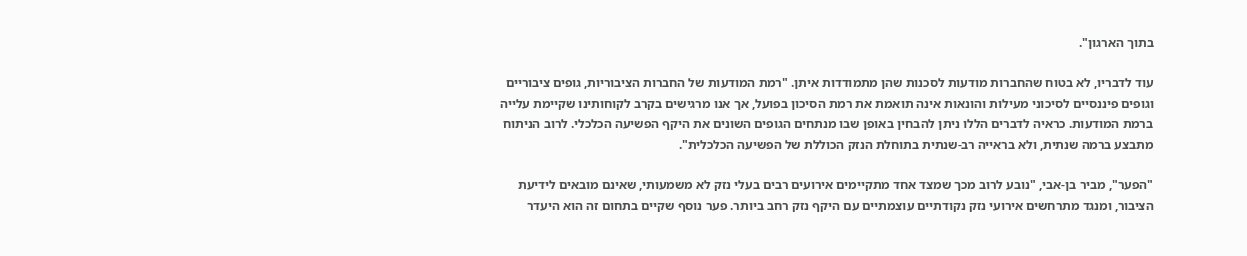בתוך הארגון".

עוד לדבריו, לא בטוח שהחברות מודעות לסכנות שהן מתמודדות איתן. "רמת המודעות של החברות הציבוריות, גופים ציבוריים וגופים פיננסיים לסיכוני מעילות והונאות אינה תואמת את רמת הסיכון בפועל, אך אנו מרגישים בקרב לקוחותינו שקיימת עלייה ברמת המודעות. כראיה לדברים הללו ניתן להבחין באופן שבו מנתחים הגופים השונים את היקף הפשיעה הכלכלי. לרוב הניתוח מתבצע ברמה שנתית, ולא בראייה רב-שנתית בתוחלת הנזק הכוללת של הפשיעה הכלכלית".

"הפער", מביר בן-אבי, "נובע לרוב מכך שמצד אחד מתקיימים אירועים רבים בעלי נזק לא משמעותי, שאינם מובאים לידיעת הציבור, ומנגד מתרחשים אירועי נזק נקודתיים עוצמתיים עם היקף נזק רחב ביותר. פער נוסף שקיים בתחום זה הוא היעדר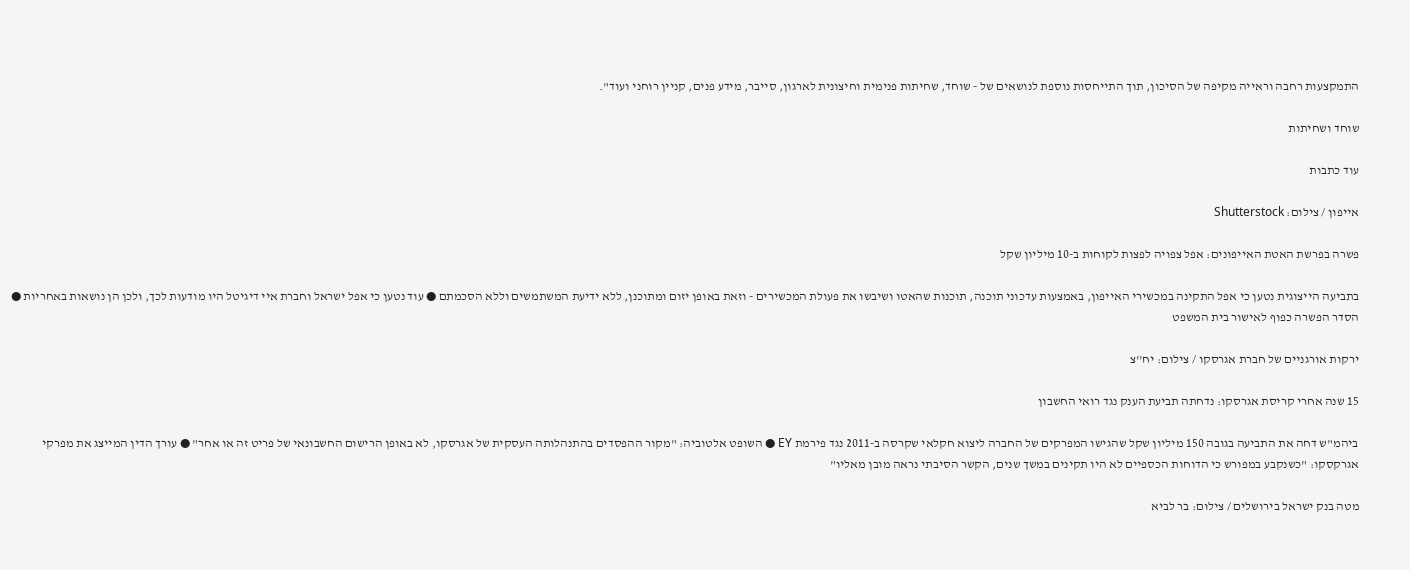התמקצעות רחבה וראייה מקיפה של הסיכון, תוך התייחסות נוספת לנושאים של - שוחד, שחיתות פנימית וחיצונית לארגון, סייבר, מידע פנים, קניין רוחני ועוד".

שוחד ושחיתות

עוד כתבות

אייפון / צילום: Shutterstock

פשרה בפרשת האטת האייפונים: אפל צפויה לפצות לקוחות ב-10 מיליון שקל

בתביעה הייצוגית נטען כי אפל התקינה במכשירי האייפון, באמצעות עדכוני תוכנה, תוכנות שהאטו ושיבשו את פעולת המכשירים - וזאת באופן יזום ומתוכנן, ללא ידיעת המשתמשים וללא הסכמתם ● עוד נטען כי אפל ישראל וחברת איי דיגיטל היו מודעות לכך, ולכן הן נושאות באחריות ● הסדר הפשרה כפוף לאישור בית המשפט

ירקות אורגניים של חברת אגרסקו / צילום: יח''צ

15 שנה אחרי קריסת אגרסקו: נדחתה תביעת הענק נגד רואי החשבון

ביהמ"ש דחה את התביעה בגובה 150 מיליון שקל שהגישו המפרקים של החברה ליצוא חקלאי שקרסה ב-2011 נגד פירמת EY ● השופט אלטוביה: "מקור ההפסדים בהתנהלותה העסקית של אגרסקו, לא באופן הרישום החשבונאי של פריט זה או אחר" ● עורך הדין המייצג את מפרקי אגרקסקו: "כשנקבע במפורש כי הדוחות הכספיים לא היו תקינים במשך שנים, הקשר הסיבתי נראה מובן מאליו"

מטה בנק ישראל בירושלים / צילום: בר לביא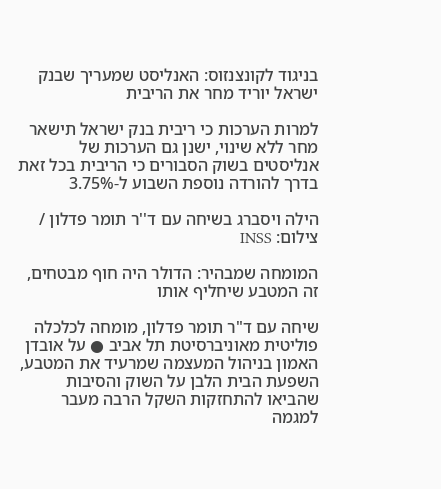בניגוד לקונצנזוס: האנליסט שמעריך שבנק ישראל יוריד מחר את הריבית

למרות הערכות כי ריבית בנק ישראל תישאר מחר ללא שינוי, ישנן גם הערכות של אנליסטים בשוק הסבורים כי הריבית בכל זאת בדרך להורדה נוספת השבוע ל-3.75%

הילה ויסברג בשיחה עם ד''ר תומר פדלון / צילום: INSS

המומחה שמבהיר: הדולר היה חוף מבטחים, זה המטבע שיחליף אותו

שיחה עם ד"ר תומר פדלון, מומחה לכלכלה פוליטית מאוניברסיטת תל אביב ● על אובדן האמון בניהול המעצמה שמרעיד את המטבע, השפעת הבית הלבן על השוק והסיבות שהביאו להתחזקות השקל הרבה מעבר למגמה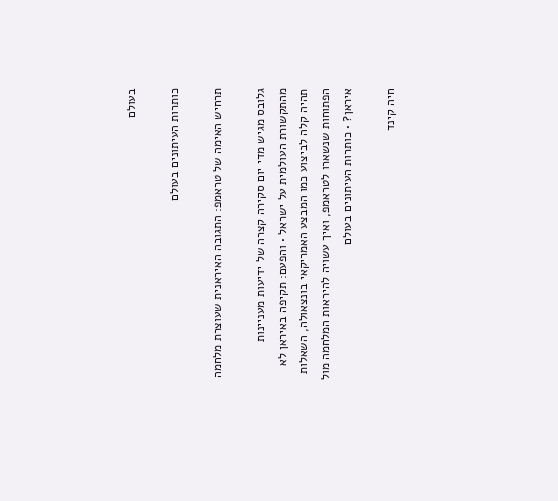בעולם

כותרות העיתונים בעולם

תרחיש האימה של טראמפ: התגובה האיראנית שעוצרת מלחמה

גלובס מגיש מדי יום סקירה קצרה של ידיעות מעניינות מהתקשורת העולמית על ישראל • והפעם: תקיפה באיראן לא תהיה קלה לביצוע כמו המבצע האמריקאי בונצאולה, השאלות הפתוחות שנשארו לטראמפ, ואיך עשויה להיראות המלחמה מול איראן? • כותרות העיתונים בעולם

חיה קינד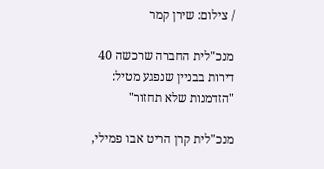/ צילום: שירן קמר

מנכ"לית החברה שרכשה 40 דירות בבניין שנפגע מטיל: "הזדמנות שלא תחזור"

מנכ"לית קרן הריט אבו פמילי,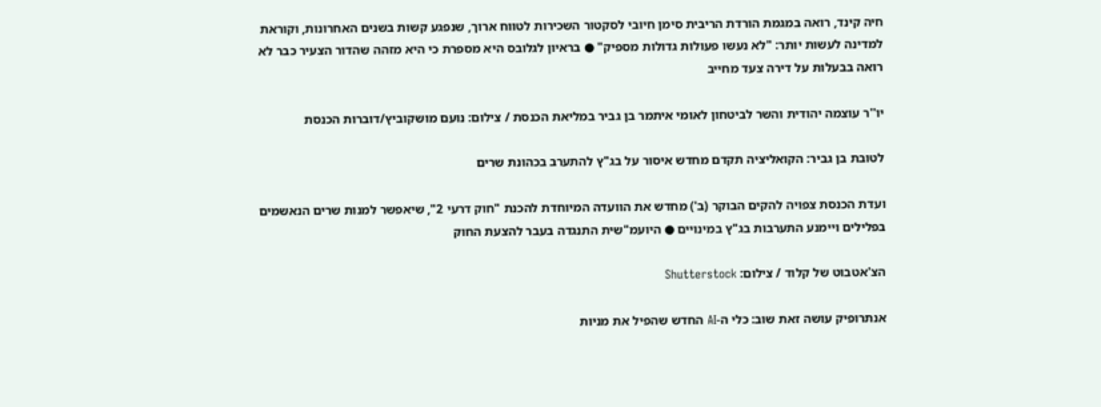חיה קינד, רואה במגמת הורדת הריבית סימן חיובי לסקטור השכירות לטווח ארוך, שנפגע קשות בשנים האחרונות, וקוראת למדינה לעשות יותר: "לא נעשו פעולות גדולות מספיק" ● בראיון לגלובס היא מספרת כי היא מזהה שהדור הצעיר כבר לא רואה בבעלות על דירה צעד מחייב

יו''ר עוצמה יהודית והשר לביטחון לאומי איתמר בן גביר במליאת הכנסת / צילום: נועם מושקוביץ/דוברות הכנסת

לטובת בן גביר: הקואליציה תקדם מחדש איסור על בג"ץ להתערב בכהונת שרים

ועדת הכנסת צפויה להקים הבוקר (ב') מחדש את הוועדה המיוחדת להכנת "חוק דרעי 2", שיאפשר למנות שרים הנאשמים בפלילים ויימנע התערבות בג"ץ במינויים ● היועמ"שית התנגדה בעבר להצעת החוק

הצ'אטבוט של קלוד / צילום: Shutterstock

אנתרופיק עושה זאת שוב: כלי ה-AI החדש שהפיל את מניות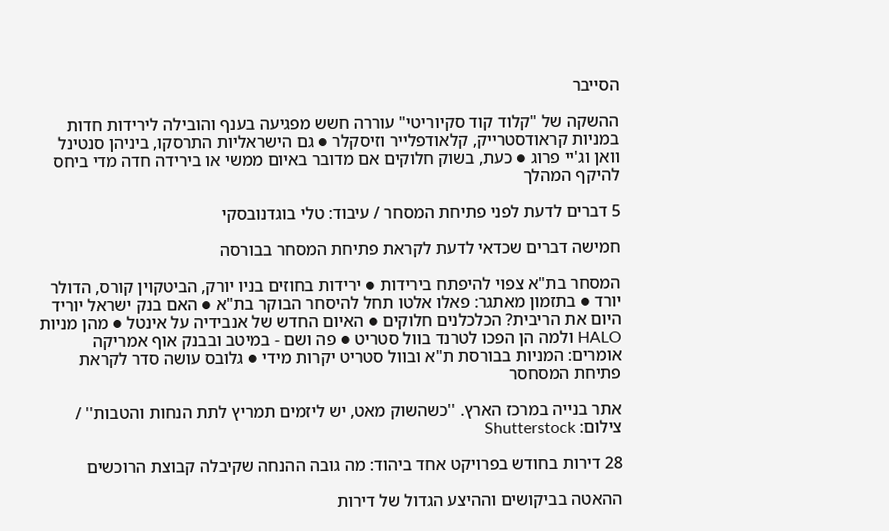הסייבר

ההשקה של "קלוד קוד סקיוריטי" עוררה חשש מפגיעה בענף והובילה לירידות חדות במניות קראודסטרייק, קלאודפלייר וזיסקלר ● גם הישראליות התרסקו, ביניהן סנטינל וואן וג'יי פרוג ● כעת, בשוק חלוקים אם מדובר באיום ממשי או בירידה חדה מדי ביחס להיקף המהלך

5 דברים לדעת לפני פתיחת המסחר / עיבוד: טלי בוגדנובסקי

חמישה דברים שכדאי לדעת לקראת פתיחת המסחר בבורסה

המסחר בת"א צפוי להיפתח בירידות ● ירידות בחוזים בניו יורק, הביטקוין קורס, הדולר יורד ● בתזמון מאתגר: פאלו אלטו תחל להיסחר הבוקר בת"א ● האם בנק ישראל יוריד היום את הריבית? הכלכלנים חלוקים ● האיום החדש של אנבידיה על אינטל ● מהן מניות HALO ולמה הן הפכו לטרנד בוול סטריט ● פה ושם - במיטב ובבנק אוף אמריקה אומרים: המניות בבורסת ת"א ובוול סטריט יקרות מידי ● גלובס עושה סדר לקראת פתיחת המסחסר

אתר בנייה במרכז הארץ. ''כשהשוק מאט, יש ליזמים תמריץ לתת הנחות והטבות'' / צילום: Shutterstock

28 דירות בחודש בפרויקט אחד ביהוד: מה גובה ההנחה שקיבלה קבוצת הרוכשים

ההאטה בביקושים וההיצע הגדול של דירות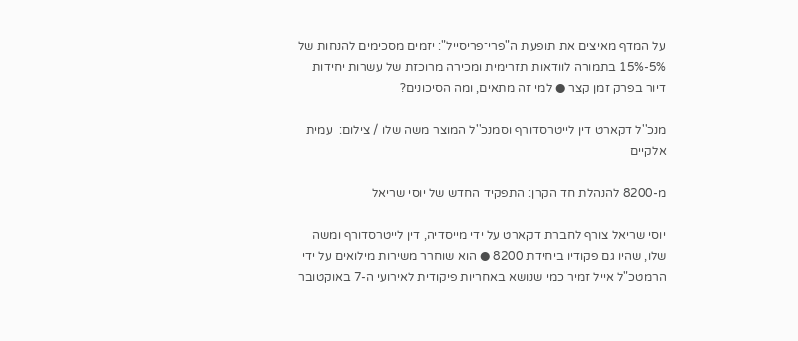על המדף מאיצים את תופעת ה"פרי־פריסייל": יזמים מסכימים להנחות של 5%-15% בתמורה לוודאות תזרימית ומכירה מרוכזת של עשרות יחידות דיור בפרק זמן קצר ● למי זה מתאים, ומה הסיכונים?

מנכ''ל דקארט דין לייטרסדורף וסמנכ''ל המוצר משה שלו / צילום:  עמית אלקיים

מ-8200 להנהלת חד הקרן: התפקיד החדש של יוסי שריאל

יוסי שריאל צורף לחברת דקארט על ידי מייסדיה, דין לייטרסדורף ומשה שלו, שהיו גם פקודיו ביחידת 8200 ● הוא שוחרר משירות מילואים על ידי הרמטכ"ל אייל זמיר כמי שנושא באחריות פיקודית לאירועי ה-7 באוקטובר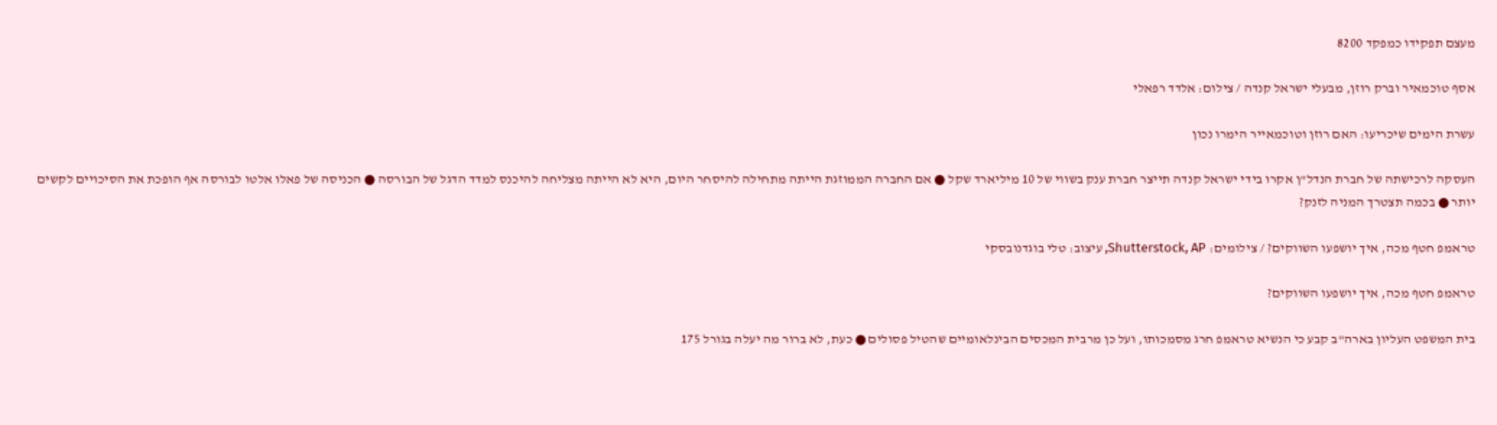מעצם תפקידו כמפקד 8200

אסף טוכמאיר וברק רוזן, מבעלי ישראל קנדה / צילום: אלדד רפאלי

עשרת הימים שיכריעו: האם רוזן וטוכמאייר הימרו נכון

העסקה לרכישתה של חברת הנדל"ן אקרו בידי ישראל קנדה תייצר חברת ענק בשווי של 10 מיליארד שקל ● אם החברה הממוזגת הייתה מתחילה להיסחר היום, היא לא הייתה מצליחה להיכנס למדד הדגל של הבורסה ● הכניסה של פאלו אלטו לבורסה אף הופכת את הסיכויים לקשים יותר ● בכמה תצטרך המניה לזנק?

טראמפ חטף מכה, איך יושפעו השווקים? / צילומים: Shutterstock, AP, עיצוב: טלי בוגדנובסקי

טראמפ חטף מכה, איך יושפעו השווקים?

בית המשפט העליון בארה"ב קבע כי הנשיא טראמפ חרג מסמכותו, ועל כן מרבית המכסים הבינלאומיים שהטיל פסולים ● כעת, לא ברור מה יעלה בגורל 175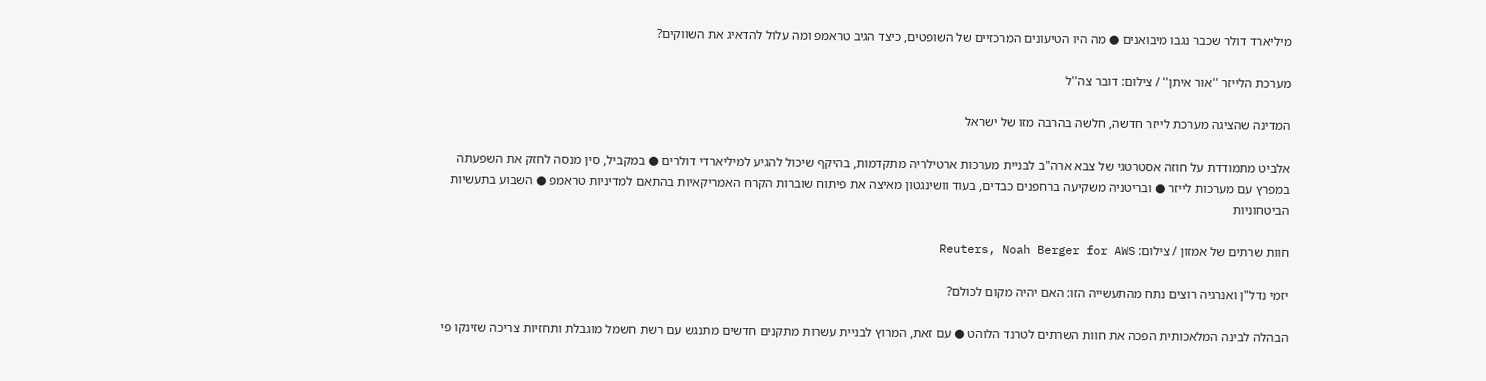מיליארד דולר שכבר נגבו מיבואנים ● מה היו הטיעונים המרכזיים של השופטים, כיצד הגיב טראמפ ומה עלול להדאיג את השווקים?

מערכת הלייזר ''אור איתן'' / צילום: דובר צה''ל

המדינה שהציגה מערכת לייזר חדשה, חלשה בהרבה מזו של ישראל

אלביט מתמודדת על חוזה אסטרטגי של צבא ארה"ב לבניית מערכות ארטילריה מתקדמות, בהיקף שיכול להגיע למיליארדי דולרים ● במקביל, סין מנסה לחזק את השפעתה במפרץ עם מערכות לייזר ● ובריטניה משקיעה ברחפנים כבדים, בעוד וושינגטון מאיצה את פיתוח שוברות הקרח האמריקאיות בהתאם למדיניות טראמפ ● השבוע בתעשיות הביטחוניות

חוות שרתים של אמזון / צילום: Reuters, Noah Berger for AWS

יזמי נדל"ן ואנרגיה רוצים נתח מהתעשייה הזו: האם יהיה מקום לכולם?

הבהלה לבינה המלאכותית הפכה את חוות השרתים לטרנד הלוהט ● עם זאת, המרוץ לבניית עשרות מתקנים חדשים מתנגש עם רשת חשמל מוגבלת ותחזיות צריכה שזינקו פי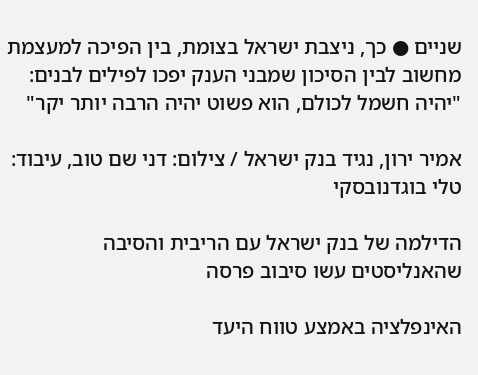שניים ● כך, ניצבת ישראל בצומת, בין הפיכה למעצמת מחשוב לבין הסיכון שמבני הענק יפכו לפילים לבנים: "יהיה חשמל לכולם, הוא פשוט יהיה הרבה יותר יקר"

אמיר ירון, נגיד בנק ישראל / צילום: דני שם טוב, עיבוד: טלי בוגדנובסקי

הדילמה של בנק ישראל עם הריבית והסיבה שהאנליסטים עשו סיבוב פרסה

האינפלציה באמצע טווח היעד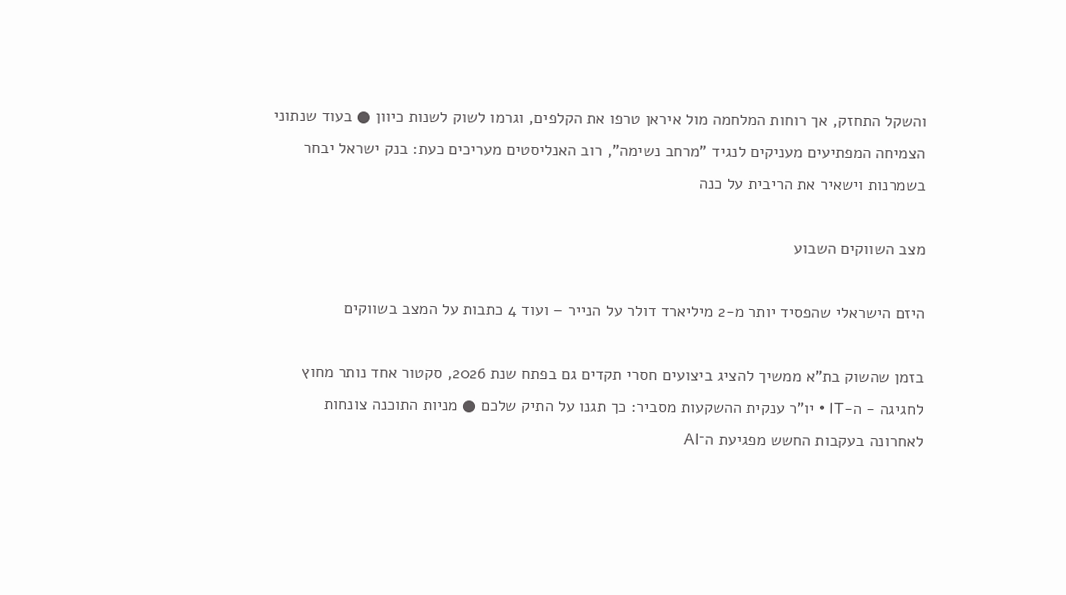והשקל התחזק, אך רוחות המלחמה מול איראן טרפו את הקלפים, וגרמו לשוק לשנות כיוון ● בעוד שנתוני הצמיחה המפתיעים מעניקים לנגיד "מרחב נשימה", רוב האנליסטים מעריכים כעת: בנק ישראל יבחר בשמרנות וישאיר את הריבית על כנה

מצב השווקים השבוע

היזם הישראלי שהפסיד יותר מ-2 מיליארד דולר על הנייר – ועוד 4 כתבות על המצב בשווקים

בזמן שהשוק בת"א ממשיך להציג ביצועים חסרי תקדים גם בפתח שנת 2026, סקטור אחד נותר מחוץ לחגיגה - ה-IT • יו"ר ענקית ההשקעות מסביר: כך תגנו על התיק שלכם ● מניות התוכנה צונחות לאחרונה בעקבות החשש מפגיעת ה־AI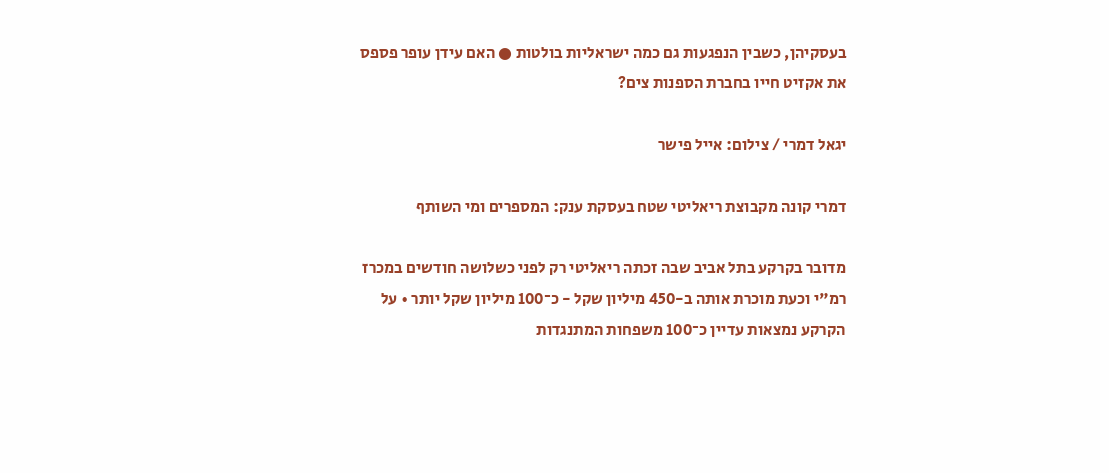בעסקיהן, כשבין הנפגעות גם כמה ישראליות בולטות ● האם עידן עופר פספס את אקזיט חייו בחברת הספנות צים?

יגאל דמרי / צילום: אייל פישר

דמרי קונה מקבוצת ריאליטי שטח בעסקת ענק: המספרים ומי השותף

מדובר בקרקע בתל אביב שבה זכתה ריאליטי רק לפני כשלושה חודשים במכרז רמ"י וכעת מוכרת אותה ב-450 מיליון שקל - כ־100 מיליון שקל יותר • על הקרקע נמצאות עדיין כ־100 משפחות המתנגדות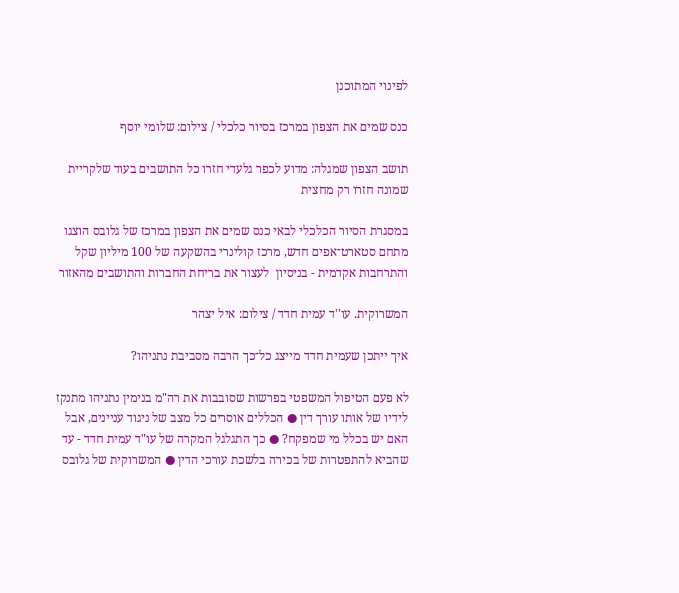לפינוי המתוכנן

כנס שמים את הצפון במרכז בסיור כלכלי / צילום: שלומי יוסף

תושב הצפון שמגלה: מדוע לכפר גלעדי חזרו כל התושבים בעוד שלקריית שמונה חזרו רק מחצית

במסגרת הסיור הכלכלי לבאי כנס שמים את הצפון במרכז של גלובס הוצגו מתחם סטארט־אפים חדש, מרכז קולינרי בהשקעה של 100 מיליון שקל והתרחבות אקדמית - בניסיון  לעצור את בריחת החברות והתושבים מהאזור

המשרוקית. עו''ד עמית חדד / צילום: איל יצהר

איך ייתכן שעמית חדד מייצג כל־כך הרבה מסביבת נתניהו?

לא פעם הטיפול המשפטי בפרשות שסובבות את רה"מ בנימין נתניהו מתנקז לידיו של אותו עורך דין ● הכללים אוסרים כל מצב של ניגוד עניינים, אבל האם יש בכלל מי שמפקח? ● כך התגלגל המקרה של עו"ד עמית חדד - עד שהביא להתפטרות של בכירה בלשכת עורכי הדין ● המשרוקית של גלובס